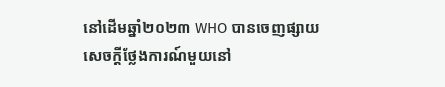នៅដើមឆ្នាំ២០២៣ WHO បានចេញផ្សាយសេចក្តីថ្លែងការណ៍មួយនៅ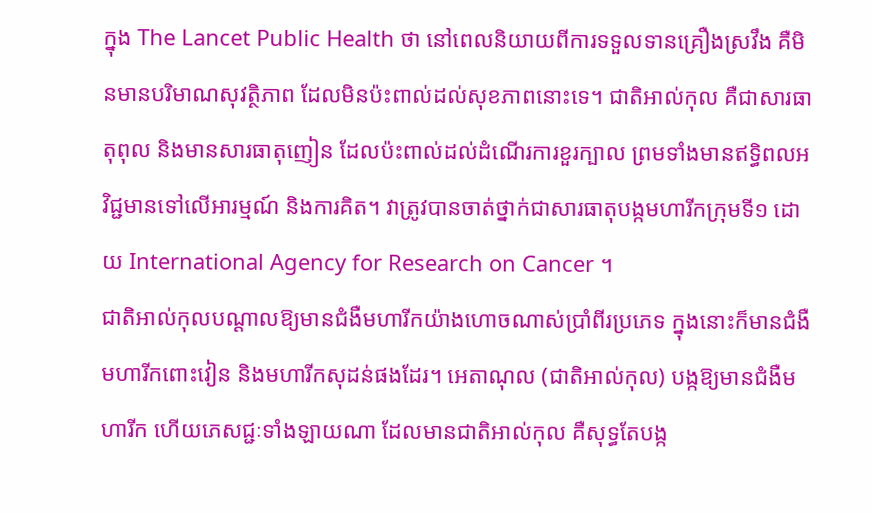ក្នុង The Lancet Public Health ថា នៅពេលនិយាយពីការទទួលទានគ្រឿងស្រវឹង គឺមិនមានបរិមាណសុវត្ថិភាព ដែលមិនប៉ះពាល់ដល់សុខភាពនោះទេ។ ជាតិអាល់កុល គឺជាសារធាតុពុល និងមានសារធាតុញៀន ដែលប៉ះពាល់ដល់ដំណើរការខួរក្បាល ព្រមទាំងមានឥទ្ធិពលអវិជ្ជមានទៅលើអារម្មណ៍ និងការគិត។ វាត្រូវបានចាត់ថ្នាក់ជាសារធាតុបង្កមហារីកក្រុមទី១ ដោយ International Agency for Research on Cancer ។
ជាតិអាល់កុលបណ្តាលឱ្យមានជំងឺមហារីកយ៉ាងហោចណាស់ប្រាំពីរប្រភេទ ក្នុងនោះក៏មានជំងឺ មហារីកពោះវៀន និងមហារីកសុដន់ផងដែរ។ អេតាណុល (ជាតិអាល់កុល) បង្កឱ្យមានជំងឺមហារីក ហើយភេសជ្ជៈទាំងឡាយណា ដែលមានជាតិអាល់កុល គឺសុទ្ធតែបង្ក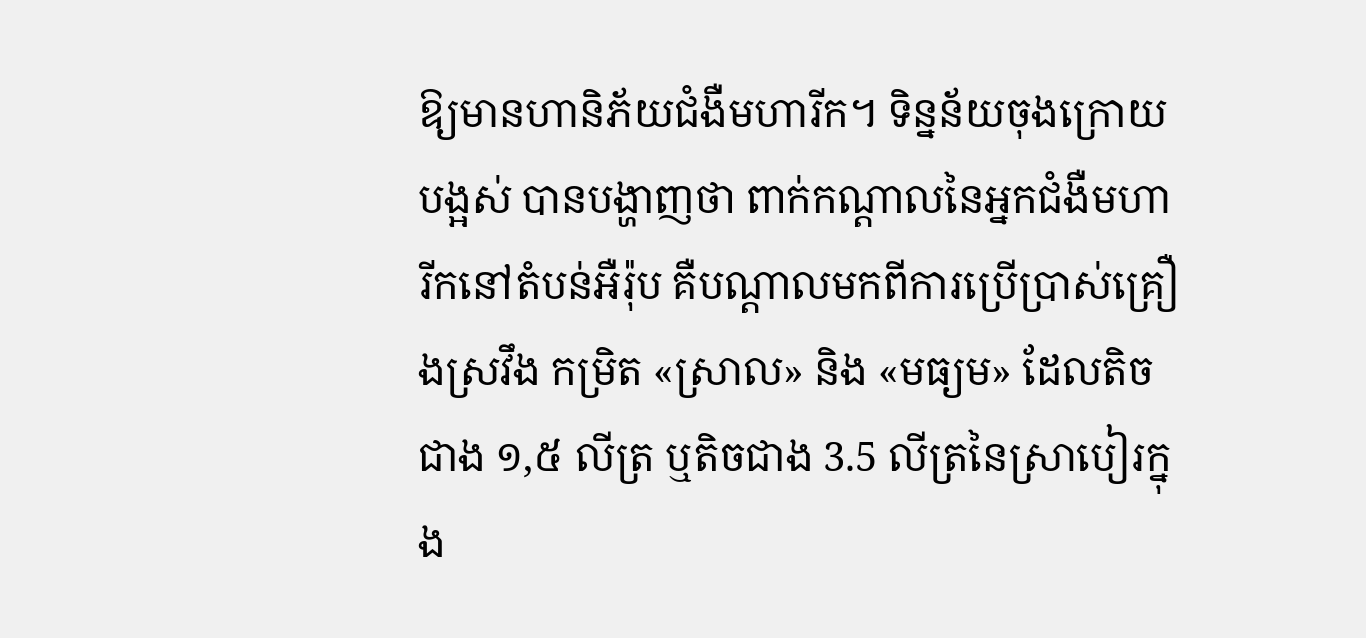ឱ្យមានហានិភ័យជំងឺមហារីក។ ទិន្នន័យចុងក្រោយបង្អស់ បានបង្ហាញថា ពាក់កណ្តាលនៃអ្នកជំងឺមហារីកនៅតំបន់អឺរ៉ុប គឺបណ្តាលមកពីការប្រើប្រាស់គ្រឿងស្រវឹង កម្រិត «ស្រាល» និង «មធ្យម» ដែលតិចជាង ១,៥ លីត្រ ឬតិចជាង 3.5 លីត្រនៃស្រាបៀរក្នុង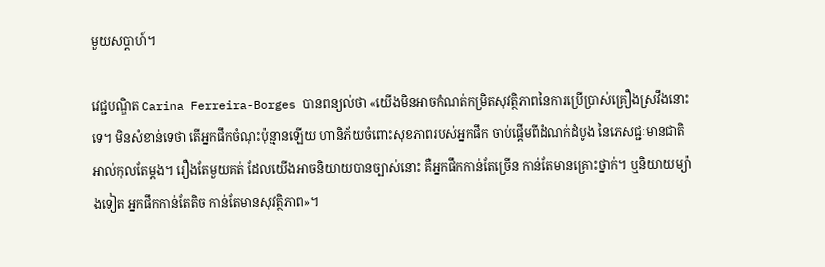មួយសប្តាហ៍។

វេជ្ជបណ្ឌិត Carina Ferreira-Borges បានពន្យល់ថា «យើងមិនអាចកំណត់កម្រិតសុវត្ថិភាពនៃការប្រើប្រាស់គ្រឿងស្រវឹងនោះទេ។ មិនសំខាន់ទេថា តើអ្នកផឹកចំណុះប៉ុន្មានឡើយ ហានិភ័យចំពោះសុខភាពរបស់អ្នកផឹក ចាប់ផ្តើមពីដំណក់ដំបូង នៃភេសជ្ជៈមានជាតិអាល់កុលតែម្ដង។ រឿងតែមួយគត់ ដែលយើងអាចនិយាយបានច្បាស់នោះ គឺអ្នកផឹកកាន់តែច្រើន កាន់តែមានគ្រោះថ្នាក់។ ឬនិយាយម្យ៉ាងទៀត អ្នកផឹកកាន់តែតិច កាន់តែមានសុវត្ថិភាព»។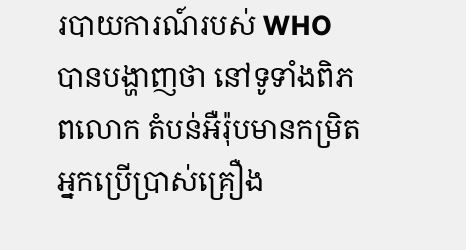របាយការណ៍របស់ WHO បានបង្ហាញថា នៅទូទាំងពិភពលោក តំបន់អឺរ៉ុបមានកម្រិតអ្នកប្រើប្រាស់គ្រឿង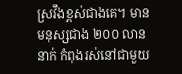ស្រវឹងខ្ពស់ជាងគេ។ មានមនុស្សជាង ២០០ លាននាក់ កំពុងរស់នៅជាមួយ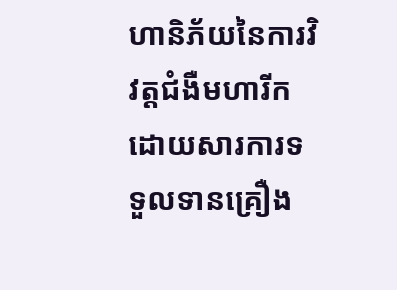ហានិភ័យនៃការវិវត្តជំងឺមហារីក ដោយសារការទទួលទានគ្រឿង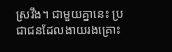ស្រវឹង។ ជាមួយគ្នានេះ ប្រជាជនដែលងាយរងគ្រោះ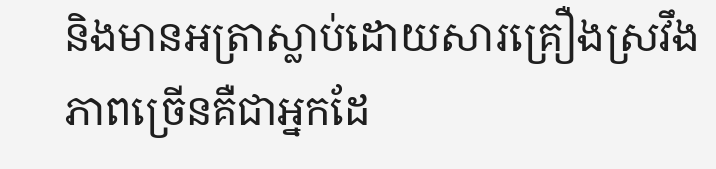និងមានអត្រាស្លាប់ដោយសារគ្រឿងស្រវឹង ភាពច្រើនគឺជាអ្នកដែ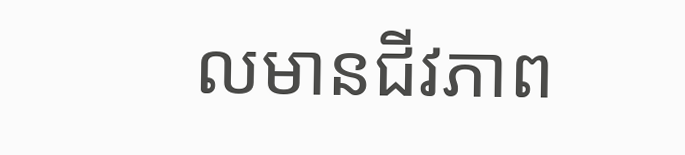លមានជីវភាព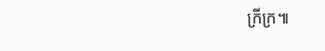ក្រីក្រ៕